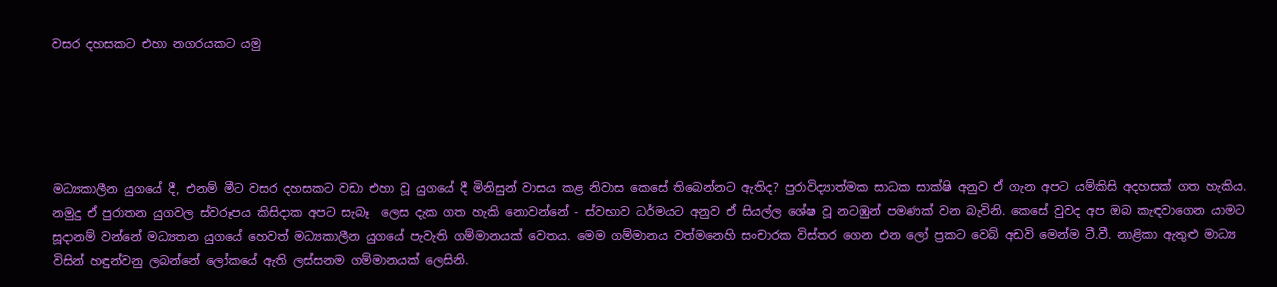වසර දහසකට එහා නගරයකට යමු





මධ්‍යකාලීන යුගයේ දී, එනම් මීට වසර දහසකට වඩා එහා වූ යුගයේ දී මිනිසුන් වාසය කළ නිවාස කෙසේ තිබෙන්නට ඇතිද? පුරාවිද්‍යාත්මක සාධක සාක්ෂි අනුව ඒ ගැන අපට යම්කිසි අදහසක් ගත හැකිය. නමුදු ඒ පුරාතන යුගවල ස්වරූපය කිසිදාක අපට සැබෑ  ලෙස දැක ගත හැකි නොවන්නේ - ස්වභාව ධර්මයට අනුව ඒ සියල්ල ශේෂ වූ නටඹුන් පමණක් වන බැවිනි. කෙසේ වුවද අප ඔබ කැඳවාගෙන යාමට සූදානම් වන්නේ මධ්‍යතන යුගයේ හෙවත් මධ්‍යකාලීන යුගයේ පැවැති ගම්මානයක් වෙතය. මෙම ගම්මානය වත්මනෙහි සංචාරක විස්තර ගෙන එන ලෝ ප්‍රකට වෙබ් අඩවි මෙන්ම ටී.වී. නාළිකා ඇතුළු මාධ්‍ය විසින් හඳුන්වනු ලබන්නේ ලෝකයේ ඇති ලස්සනම ගම්මානයක් ලෙසිනි.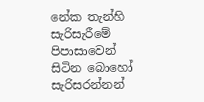නේක තැන්හි සැරිසැරීමේ පිපාසාවෙන් සිටින බොහෝ සැරිසරන්නන්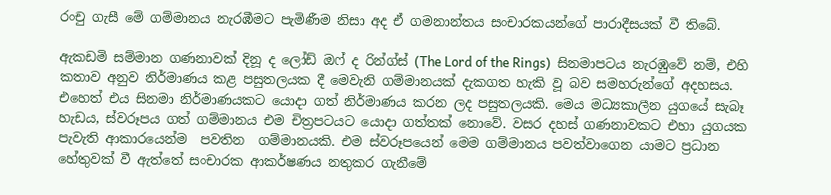රංචු ගැසී මේ ගම්මානය නැරඹීමට පැමිණීම නිසා අද ඒ ගමනාන්තය සංචාරකයන්ගේ පාරාදීසයක් වී තිබේ.

ඇකඩමි සම්මාන ගණනාවක් දිනූ ද ලෝඩ් ඔෆ් ද රින්ග්ස් (The Lord of the Rings)  සිනමාපටය නැරඹුවේ නම්, එහි කතාව අනුව නිර්මාණය කළ පසුතලයක දී මෙවැනි ගම්මානයක් දැකගත හැකි වූ බව සමහරුන්ගේ අදහසය. එහෙත් එය සිනමා නිර්මාණයකට යොදා ගත් නිර්මාණය කරන ලද පසුතලයකි. මෙය මධ්‍යකාලීන යුගයේ සැබෑ හැඩය, ස්වරූපය ගත් ගම්මානය එම චිත්‍රපටයට යොදා ගත්තක් නොවේ. වසර දහස් ගණනාවකට එහා යුගයක පැවැති ආකාරයෙන්ම  පවතින  ගම්මානයකි. එම ස්වරූපයෙන් මෙම ගම්මානය පවත්වාගෙන යාමට ප්‍රධාන හේතුවක් වී ඇත්තේ සංචාරක ආකර්ෂණය නතුකර ගැනීමේ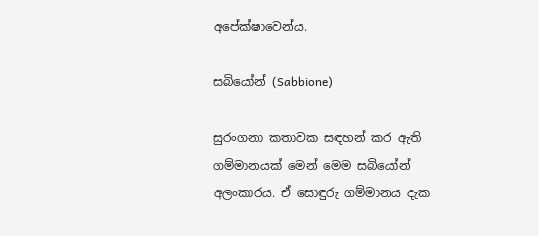අපේක්ෂාවෙන්ය.

සබියෝන් (Sabbione)

සුරංගනා කතාවක සඳහන් කර ඇති ගම්මානයක් මෙන් මෙම සබියෝන් අලංකාරය. ඒ සොඳුරු ගම්මානය දැක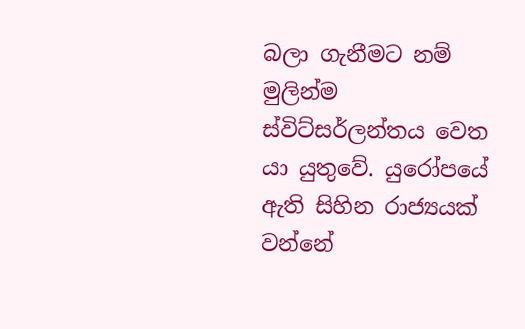බලා ගැනීමට නම් මුලින්ම ස්විට්සර්ලන්තය වෙත යා යුතුවේ. යුරෝපයේ ඇති සිහින රාජ්‍යයක් වන්නේ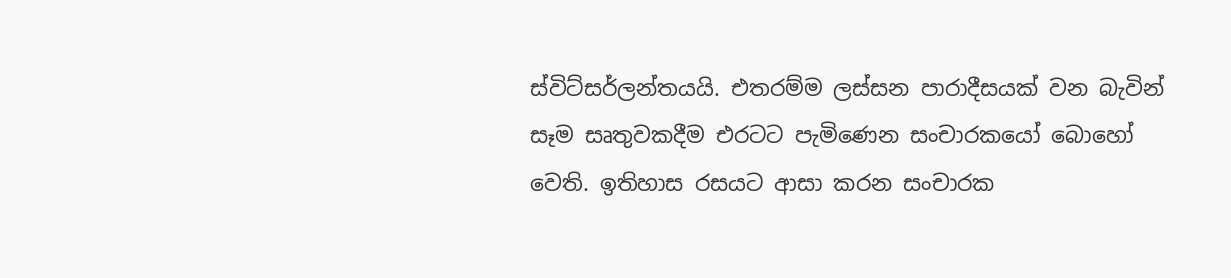ස්විට්සර්ලන්තයයි. එතරම්ම ලස්සන පාරාදීසයක් වන බැවින් සෑම සෘතුවකදීම එරටට පැමිණෙන සංචාරකයෝ බොහෝ වෙති. ඉතිහාස රසයට ආසා කරන සංචාරක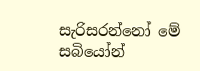සැරිසරන්නෝ මේ සබියෝන්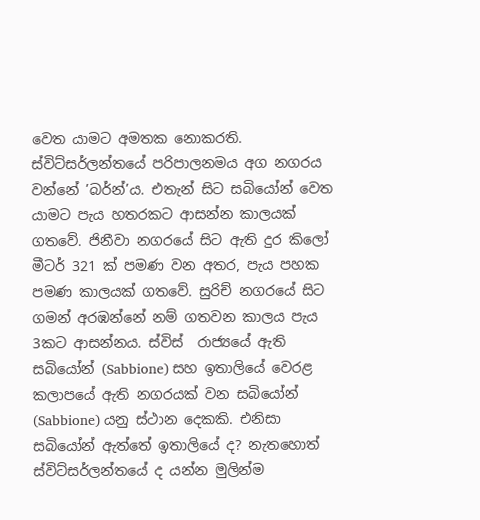වෙත යාමට අමතක නොකරති. ස්විට්සර්ලන්තයේ පරිපාලනමය අග නගරය වන්නේ ’බර්න්’ය. එතැන් සිට සබියෝන් වෙත යාමට පැය හතරකට ආසන්න කාලයක් ගතවේ. ජිනීවා නගරයේ සිට ඇති දුර කිලෝ මීටර් 321 ක් පමණ වන අතර, පැය පහක පමණ කාලයක් ගතවේ. සුරිච් නගරයේ සිට ගමන් අරඹන්නේ නම් ගතවන කාලය පැය 3කට ආසන්නය. ස්විස්  රාජ්‍යයේ ඇති සබියෝන් (Sabbione) සහ ඉතාලියේ වෙරළ කලාපයේ ඇති නගරයක් වන සබියෝන් (Sabbione) යනු ස්ථාන දෙකකි. එනිසා සබියෝන් ඇත්තේ ඉතාලියේ ද? නැතහොත් ස්විට්සර්ලන්තයේ ද යන්න මුලින්ම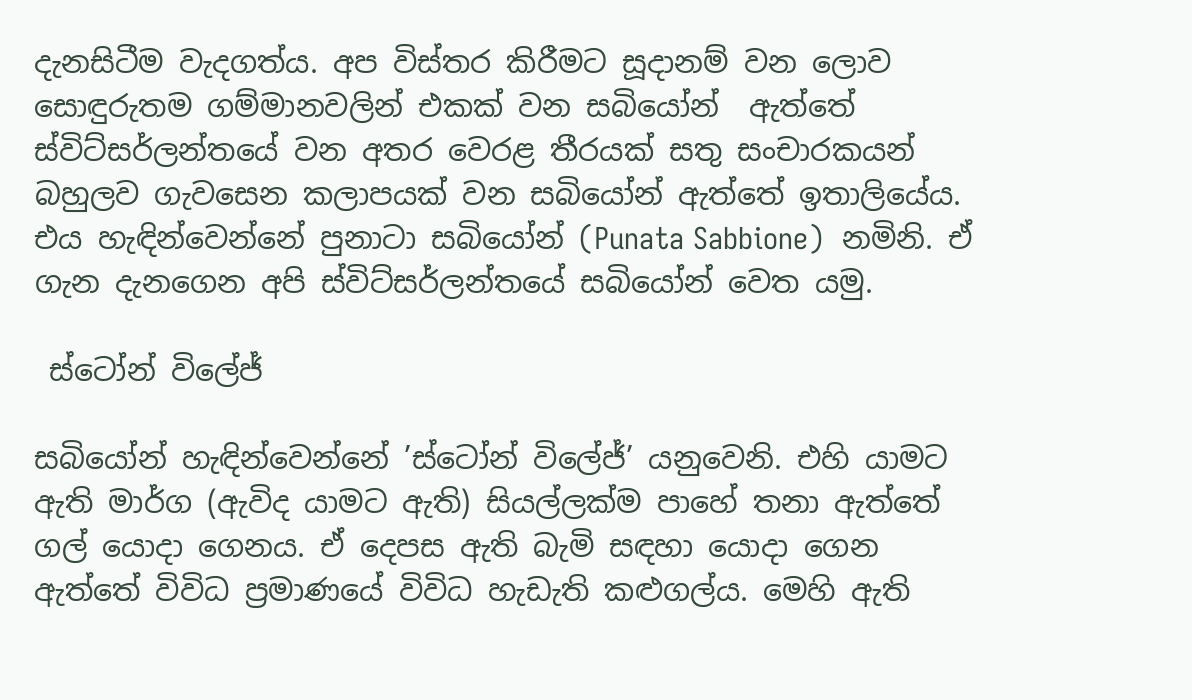දැනසිටීම වැදගත්ය. අප විස්තර කිරීමට සූදානම් වන ලොව සොඳුරුතම ගම්මානවලින් එකක් වන සබියෝන්  ඇත්තේ ස්විට්සර්ලන්තයේ වන අතර වෙරළ තීරයක් සතු සංචාරකයන් බහුලව ගැවසෙන කලාපයක් වන සබියෝන් ඇත්තේ ඉතාලියේය. එය හැඳින්වෙන්නේ පුනාටා සබියෝන් (Punata Sabbione)  නමිනි. ඒ ගැන දැනගෙන අපි ස්විට්සර්ලන්තයේ සබියෝන් වෙත යමු.

 ස්ටෝන් විලේජ්

සබියෝන් හැඳින්වෙන්නේ ’ස්ටෝන් විලේජ්’ යනුවෙනි. එහි යාමට ඇති මාර්ග (ඇවිද යාමට ඇති) සියල්ලක්ම පාහේ තනා ඇත්තේ ගල් යොදා ගෙනය. ඒ දෙපස ඇති බැමි සඳහා යොදා ගෙන ඇත්තේ විවිධ ප්‍රමාණයේ විවිධ හැඩැති කළුගල්ය. මෙහි ඇති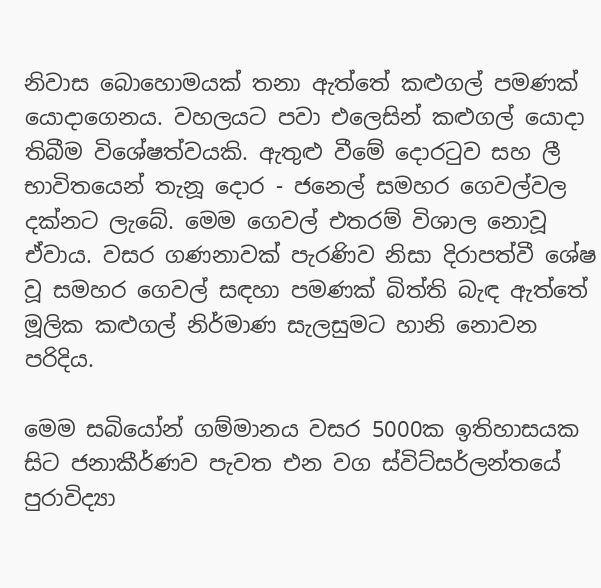නිවාස බොහොමයක් තනා ඇත්තේ කළුගල් පමණක් යොදාගෙනය. වහලයට පවා එලෙසින් කළුගල් යොදා තිබීම විශේෂත්වයකි. ඇතුළු වීමේ දොරටුව සහ ලී භාවිතයෙන් තැනූ දොර - ජනෙල් සමහර ගෙවල්වල දක්නට ලැබේ. මෙම ගෙවල් එතරම් විශාල නොවූ ඒවාය. වසර ගණනාවක් පැරණිව නිසා දිරාපත්වී ශේෂ වූ සමහර ගෙවල් සඳහා පමණක් බිත්ති බැඳ ඇත්තේ මූලික කළුගල් නිර්මාණ සැලසුමට හානි නොවන පරිදිය.

මෙම සබියෝන් ගම්මානය වසර 5000ක ඉතිහාසයක සිට ජනාකීර්ණව පැවත එන වග ස්විට්සර්ලන්තයේ පුරාවිද්‍යා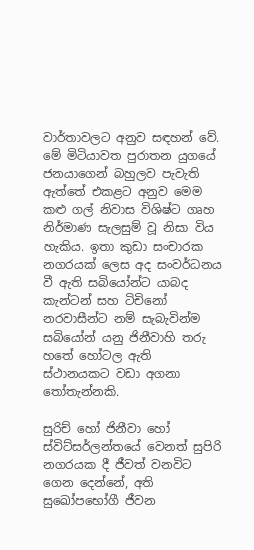වාර්තාවලට අනුව සඳහන් වේ. මේ මිටියාවත පුරාතන යුගයේ  ජනයාගෙන් බහුලව පැවැති ඇත්තේ එකළට අනුව මෙම කළු ගල් නිවාස විශිෂ්ට ගෘහ නිර්මාණ සැලසුම් වූ නිසා විය හැකිය. ඉතා කුඩා සංචාරක නගරයක් ලෙස අද සංවර්ධනය වී ඇති සබියෝන්ට යාබද කැන්ටන් සහ ටිචිනෝ නරවාසීන්ට නම් සැබැවින්ම සබියෝන් යනු ජිනීවාහි තරු හතේ හෝටල ඇති ස්ථානයකට වඩා අගනා තෝතැන්නකි.

සුරිච් හෝ ජිනීවා හෝ ස්විට්සර්ලන්තයේ වෙනත් සුපිරි නගරයක දී ජීවත් වනවිට ගෙන දෙන්නේ, අති සුඛෝපභෝගී ජීවන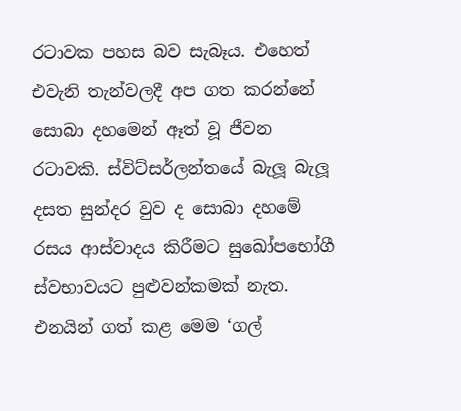රටාවක පහස බව සැබෑය. එහෙත් එවැනි තැන්වලදී අප ගත කරන්නේ සොබා දහමෙන් ඈත් වූ ජීවන රටාවකි. ස්විට්සර්ලන්තයේ බැලූ බැලූ දසත සුන්දර වුව ද සොබා දහමේ රසය ආස්වාදය කිරීමට සුඛෝපභෝගී ස්වභාවයට පුළුවන්කමක් නැත. එනයින් ගත් කළ මෙම ‘ගල්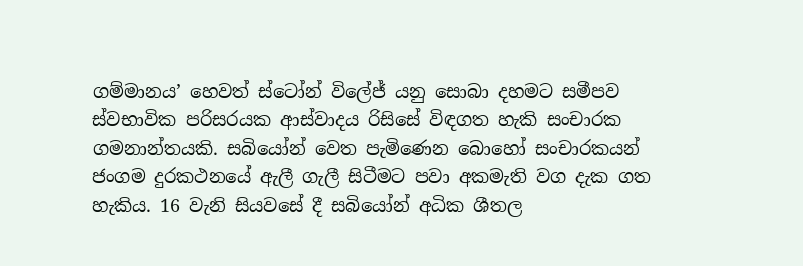ගම්මානය’ හෙවත් ස්ටෝන් විලේජ් යනු සොබා දහමට සමීපව ස්වභාවික පරිසරයක ආස්වාදය රිසිසේ විඳගත හැකි සංචාරක ගමනාන්තයකි. සබියෝන් වෙත පැමිණෙන බොහෝ සංචාරකයන් ජංගම දුරකථනයේ ඇලී ගැලී සිටීමට පවා අකමැති වග දැක ගත හැකිය. 16 වැනි සියවසේ දී සබියෝන් අධික ශීතල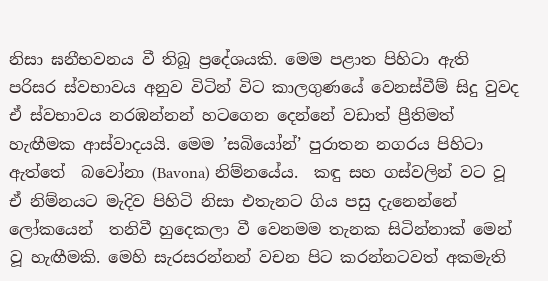නිසා ඝනීභවනය වී තිබූ ප්‍රදේශයකි. මෙම පළාත පිහිටා ඇති පරිසර ස්වභාවය අනුව විටින් විට කාලගුණයේ වෙනස්වීම් සිදු වුවද ඒ ස්වභාවය නරඹන්නන් හටගෙන දෙන්නේ වඩාත් ප්‍රීතිමත් හැඟීමක ආස්වාදයයි. මෙම ’සබියෝන්’ පුරාතන නගරය පිහිටා ඇත්තේ  බවෝනා (Bavona) නිම්නයේය.  කඳු සහ ගස්වලින් වට වූ ඒ නිම්නයට මැදිව පිහිටි නිසා එතැනට ගිය පසු දැනෙන්නේ ලෝකයෙන්  තනිවී හුදෙකලා වී වෙනමම තැනක සිටින්නාක් මෙන් වූ හැඟීමකි. මෙහි සැරසරන්නන් වචන පිට කරන්නටවත් අකමැති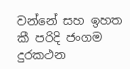වන්නේ සහ ඉහත කී පරිදි ජංගම දුරකථන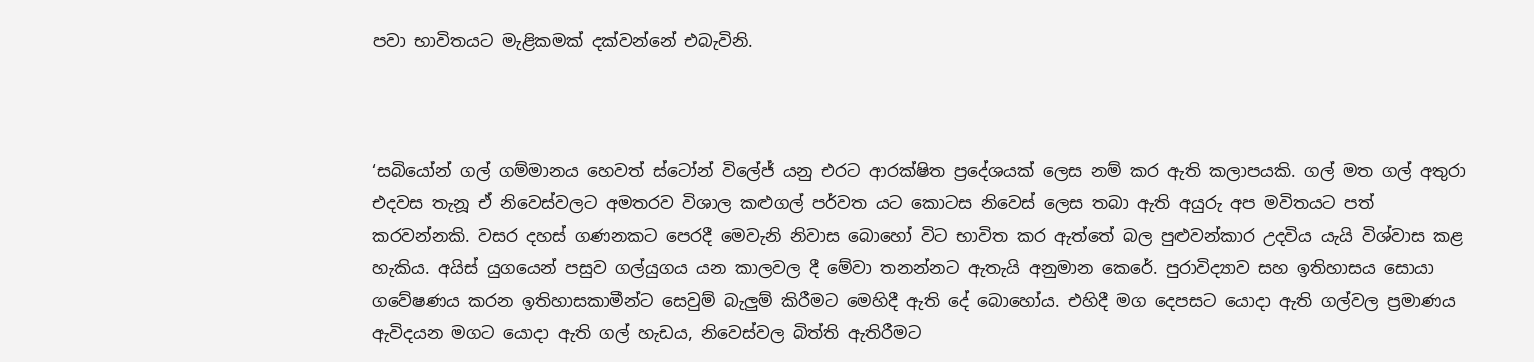පවා භාවිතයට මැළිකමක් දක්වන්නේ එබැවිනි.



‘සබියෝන් ගල් ගම්මානය හෙවත් ස්ටෝන් විලේජ් යනු එරට ආරක්ෂිත ප්‍රදේශයක් ලෙස නම් කර ඇති කලාපයකි. ගල් මත ගල් අතුරා එදවස තැනූ ඒ නිවෙස්වලට අමතරව විශාල කළුගල් පර්වත යට කොටස නිවෙස් ලෙස තබා ඇති අයුරු අප මවිතයට පත් කරවන්නකි. වසර දහස් ගණනකට පෙරදී මෙවැනි නිවාස බොහෝ විට භාවිත කර ඇත්තේ බල පුළුවන්කාර උදවිය යැයි විශ්වාස කළ හැකිය. අයිස් යුගයෙන් පසුව ගල්යුගය යන කාලවල දී මේවා තනන්නට ඇතැයි අනුමාන කෙරේ. පුරාවිද්‍යාව සහ ඉතිහාසය සොයා ගවේෂණය කරන ඉතිහාසකාමීන්ට සෙවුම් බැලු‍ම් කිරීමට මෙහිදී ඇති දේ බොහෝය. එහිදී මග දෙපසට යොදා ඇති ගල්වල ප්‍රමාණය ඇවිදයන මගට යොදා ඇති ගල් හැඩය, නිවෙස්වල බිත්ති ඇතිරීමට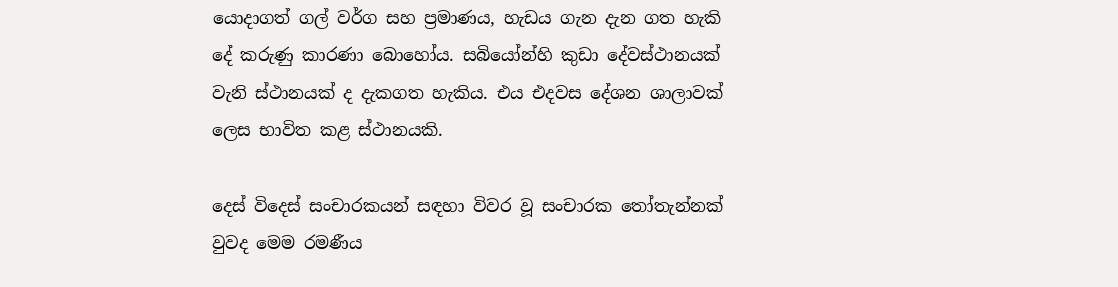යොදාගත් ගල් වර්ග සහ ප්‍රමාණය, හැඩය ගැන දැන ගත හැකි දේ කරුණු කාරණා බොහෝය. සබියෝන්හි කුඩා දේවස්ථානයක් වැනි ස්ථානයක් ද දැකගත හැකිය. එය එදවස දේශන ශාලාවක් ලෙස භාවිත කළ ස්ථානයකි.

දෙස් විදෙස් සංචාරකයන් සඳහා විවර වූ සංචාරක තෝතැන්නක් වුවද මෙම රමණීය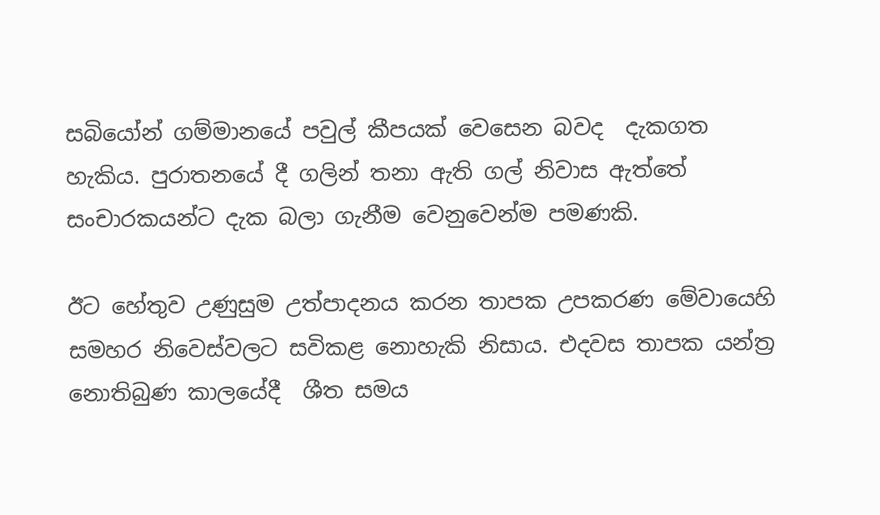සබියෝන් ගම්මානයේ පවුල් කීපයක් වෙසෙන බවද  දැකගත හැකිය. පුරාතනයේ දී ගලින් තනා ඇති ගල් නිවාස ඇත්තේ සංචාරකයන්ට දැක බලා ගැනීම වෙනුවෙන්ම පමණකි.

ඊට හේතුව උණුසුම උත්පාදනය කරන තාපක උපකරණ මේවායෙහි සමහර නිවෙස්වලට සවිකළ නොහැකි නිසාය. එදවස තාපක යන්ත්‍ර නොතිබුණ කාලයේදී  ශීත සමය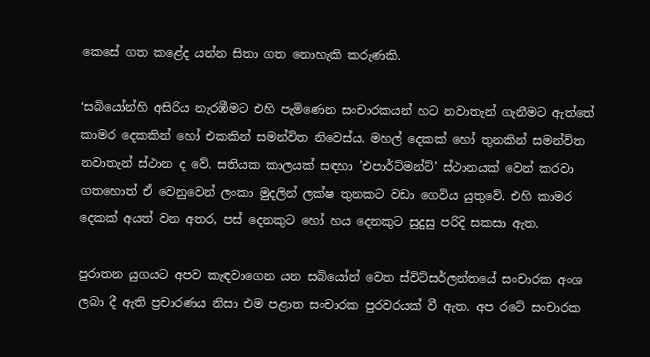කෙසේ ගත කළේද යන්න සිතා ගත නොහැකි කරුණකි.

‘සබියෝන්හි අසිරිය නැරඹීමට එහි පැමිණෙන සංචාරකයන් හට නවාතැන් ගැනීමට ඇත්තේ කාමර දෙකකින් හෝ එකකින් සමන්විත නිවෙස්ය. මහල් දෙකක් හෝ තුනකින් සමන්විත නවාතැන් ස්ථාන ද වේ. සතියක කාලයක් සඳහා ’එපාර්ට්මන්ට්’ ස්ථානයක් වෙන් කරවා ගතහොත් ඒ වෙනුවෙන් ලංකා මුදලින් ලක්ෂ තුනකට වඩා ගෙවිය යුතුවේ. එහි කාමර දෙකක් අයත් වන අතර, පස් දෙනකුට හෝ හය දෙනකුට සුදුසු පරිදි සකසා ඇත.

පුරාතන යුගයට අපව කැඳවාගෙන යන සබියෝන් වෙත ස්විට්සර්ලන්තයේ සංචාරක අංශ ලබා දී ඇති ප්‍රචාරණය නිසා එම පළාත සංචාරක පුරවරයක් වී ඇත. අප රටේ සංචාරක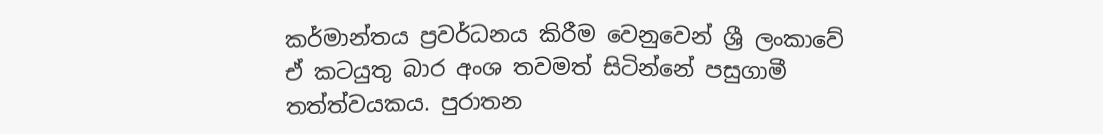කර්මාන්තය ප්‍රවර්ධනය කිරීම වෙනුවෙන් ශ්‍රී ලංකාවේ ඒ කටයුතු බාර අංශ තවමත් සිටින්නේ පසුගාමී තත්ත්වයකය. පුරාතන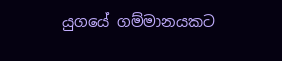යුගයේ ගම්මානයකට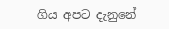ගිය අපට දැනුනේ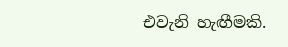එවැනි හැඟීමකි.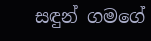සඳුන් ගමගේ